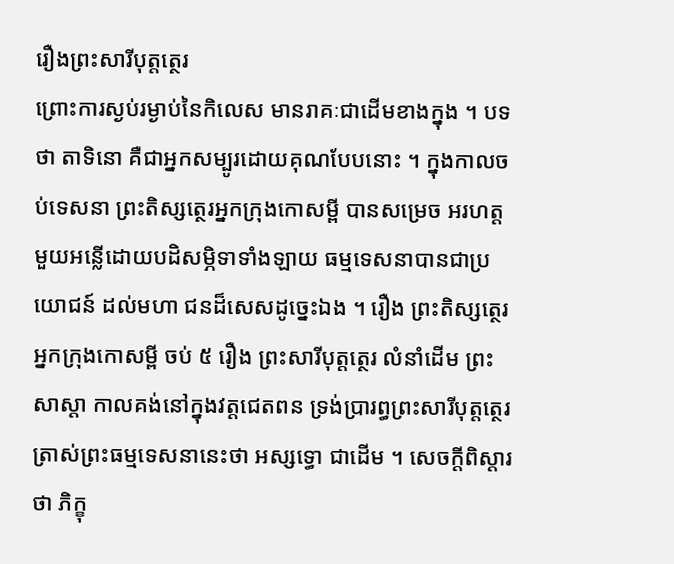រឿងព្រះសារីបុត្តត្ថេរ
ព្រោះការស្ងប់រម្ងាប់នៃកិលេស មានរាគៈជាដើមខាងក្នុង ។ បទថា តាទិនោ គឺជាអ្នកសម្បូរដោយគុណបែបនោះ ។ ក្នុងកាលចប់ទេសនា ព្រះតិស្សត្ថេរអ្នកក្រុងកោសម្ពី បានសម្រេច អរហត្ត មួយអន្លើដោយបដិសម្ភិទាទាំងឡាយ ធម្មទេសនាបានជាប្រយោជន៍ ដល់មហា ជនដ៏សេសដូច្នេះឯង ។ រឿង ព្រះតិស្សត្ថេរអ្នកក្រុងកោសម្ពី ចប់ ៥ រឿង ព្រះសារីបុត្តត្ថេរ លំនាំដើម ព្រះសាស្តា កាលគង់នៅក្នុងវត្តជេតពន ទ្រង់ប្រារព្ធព្រះសារីបុត្តត្ថេរ ត្រាស់ព្រះធម្មទេសនានេះថា អស្សទ្ធោ ជាដើម ។ សេចក្តីពិស្តារថា ភិក្ខុ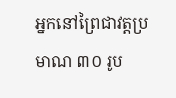អ្នកនៅព្រៃជាវត្តប្រមាណ ៣០ រូប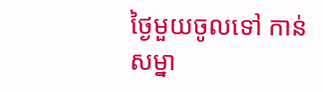ថ្ងៃមួយចូលទៅ កាន់សម្នា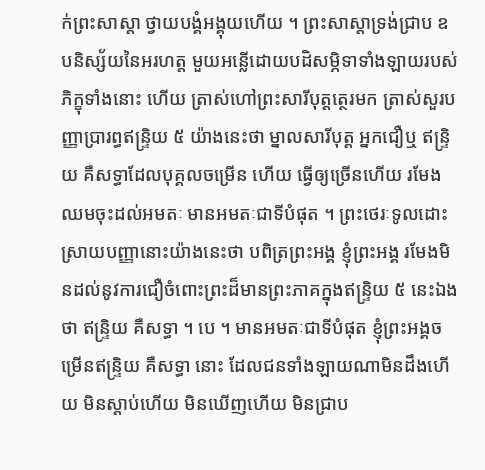ក់ព្រះសាស្តា ថ្វាយបង្គំអង្គុយហើយ ។ ព្រះសាស្តាទ្រង់ជ្រាប ឧបនិស្ស័យនៃអរហត្ត មួយអន្លើដោយបដិសម្ភិទាទាំងឡាយរបស់ភិក្ខុទាំងនោះ ហើយ ត្រាស់ហៅព្រះសារីបុត្តត្ថេរមក ត្រាស់សួរបញ្ញាប្រារព្ធឥន្ទ្រិយ ៥ យ៉ាងនេះថា ម្នាលសារីបុត្ត អ្នកជឿឬ ឥន្ទ្រិយ គឺសទ្ធាដែលបុគ្គលចម្រើន ហើយ ធ្វើឲ្យច្រើនហើយ រមែងឈមចុះដល់អមតៈ មានអមតៈជាទីបំផុត ។ ព្រះថេរៈទូលដោះស្រាយបញ្ញានោះយ៉ាងនេះថា បពិត្រព្រះអង្គ ខ្ញុំព្រះអង្គ រមែងមិនដល់នូវការជឿចំពោះព្រះដ៏មានព្រះភាគក្នុងឥន្ទ្រិយ ៥ នេះឯងថា ឥន្ទ្រិយ គឺសទ្ធា ។ បេ ។ មានអមតៈជាទីបំផុត ខ្ញុំព្រះអង្គចម្រើនឥន្ទ្រិយ គឺសទ្ធា នោះ ដែលជនទាំងឡាយណាមិនដឹងហើយ មិនស្តាប់ហើយ មិនឃើញហើយ មិនជ្រាប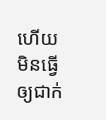ហើយ មិនធ្វើឲ្យជាក់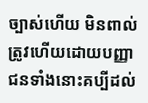ច្បាស់ហើយ មិនពាល់ត្រូវហើយដោយបញ្ញា ជនទាំងនោះគប្បីដល់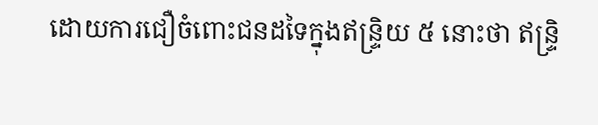ដោយការជឿចំពោះជនដទៃក្នុងឥន្ទ្រិយ ៥ នោះថា ឥន្ទ្រិ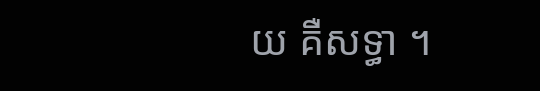យ គឺសទ្ធា ។